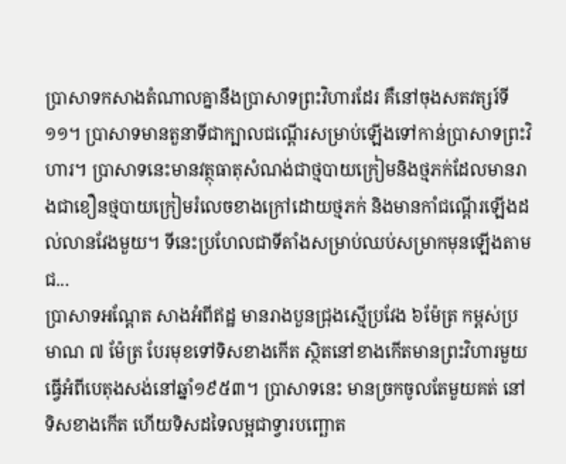ប្រាសាទកសាងតំណាលគ្នានឹងប្រាសាទព្រះវិហារដែរ គឺនៅចុងសតវត្សរ៍ទី១១។ ប្រាសាទមានតួនាទីជាក្បាលជណ្ដើរសម្រាប់ឡើងទៅកាន់ប្រាសាទព្រះវិហារ។ ប្រាសាទនេះមានវត្ថុធាតុសំណង់ជាថ្មបាយក្រៀមនិងថ្មភក់ដែលមានរាងជាខឿនថ្មបាយក្រៀមរំលេចខាងក្រៅដោយថ្មភក់ និងមានកាំជណ្ដើរឡើងដល់លានវែងមួយ។ ទីនេះប្រហែលជាទីតាំងសម្រាប់ឈប់សម្រាកមុនឡើងតាមជ...
ប្រាសាទអណ្ដែត សាងអំពីឥដ្ឋ មានរាងបួនជ្រុងស្មើប្រវែង ៦ម៉ែត្រ កម្ពស់ប្រមាណ ៧ ម៉ែត្រ បែរមុខទៅទិសខាងកើត ស្ថិតនៅខាងកើតមានព្រះវិហារមួយធ្វើអំពីបេតុងសង់នៅឆ្នាំ១៩៥៣។ ប្រាសាទនេះ មានច្រកចូលតែមួយគត់ នៅទិសខាងកើត ហើយទិសដទៃលម្អជាទ្វារបញ្ឆោត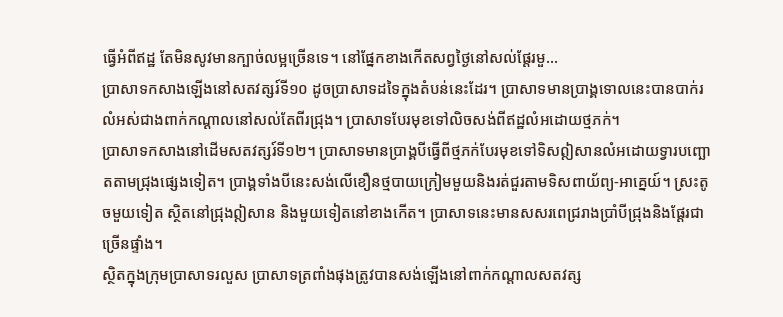ធ្វើអំពីឥដ្ឋ តែមិនសូវមានក្បាច់លម្អច្រើនទេ។ នៅផ្នែកខាងកើតសព្វថ្ងៃនៅសល់ផ្ដែរមួ...
ប្រាសាទកសាងឡើងនៅសតវត្សរ៍ទី១០ ដូចប្រាសាទដទៃក្នុងតំបន់នេះដែរ។ ប្រាសាទមានប្រាង្គទោលនេះបានបាក់រលំអស់ជាងពាក់កណ្ដាលនៅសល់តែពីរជ្រុង។ ប្រាសាទបែរមុខទៅលិចសង់ពីឥដ្ឋលំអដោយថ្មភក់។
ប្រាសាទកសាងនៅដើមសតវត្សរ៍ទី១២។ ប្រាសាទមានប្រាង្គបីធ្វើពីថ្មភក់បែរមុខទៅទិសឦសានលំអដោយទ្វារបញ្ឆោតតាមជ្រុងផ្សេងទៀត។ ប្រាង្គទាំងបីនេះសង់លើខឿនថ្មបាយក្រៀមមួយនិងរត់ជួរតាមទិសពាយ័ព្យ-អាគ្នេយ៍។ ស្រះតូចមួយទៀត ស្ថិតនៅជ្រុងឦសាន និងមួយទៀតនៅខាងកើត។ ប្រាសាទនេះមានសសរពេជ្ររាងប្រាំបីជ្រុងនិងផ្ដែរជាច្រើនផ្ទាំង។
ស្ថិតក្នុងក្រុមប្រាសាទរលួស ប្រាសាទត្រពាំងផុងត្រូវបានសង់ឡើងនៅពាក់កណ្ដាលសតវត្ស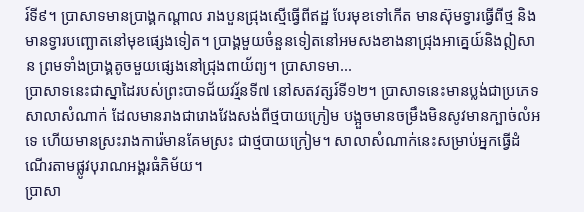រ៍ទី៩។ ប្រាសាទមានប្រាង្គកណ្ដាល រាងបួនជ្រុងស្មើធ្វើពីឥដ្ឋ បែរមុខទៅកើត មានស៊ុមទ្វារធ្វើពីថ្ម និងមានទ្វារបញ្ឆោតនៅមុខផ្សេងទៀត។ ប្រាង្គមួយចំនួនទៀតនៅអមសងខាងនាជ្រុងអាគ្នេយ៍និងឦសាន ព្រមទាំងប្រាង្គតូចមួយផ្សេងនៅជ្រុងពាយ័ព្យ។ ប្រាសាទមា...
ប្រាសាទនេះជាស្នាដៃរបស់ព្រះបាទជ័យវរ្ម័នទី៧ នៅសតវត្សរ៍ទី១២។ ប្រាសាទនេះមានប្លង់ជាប្រភេទសាលាសំណាក់ ដែលមានរាងជារោងវែងសង់ពីថ្មបាយក្រៀម បង្អួចមានចម្រឹងមិនសូវមានក្បាច់លំអទេ ហើយមានស្រះរាងការ៉េមានគែមស្រះ ជាថ្មបាយក្រៀម។ សាលាសំណាក់នេះសម្រាប់អ្នកធ្វើដំណើរតាមផ្លូវបុរាណអង្គរធំភិម័យ។
ប្រាសា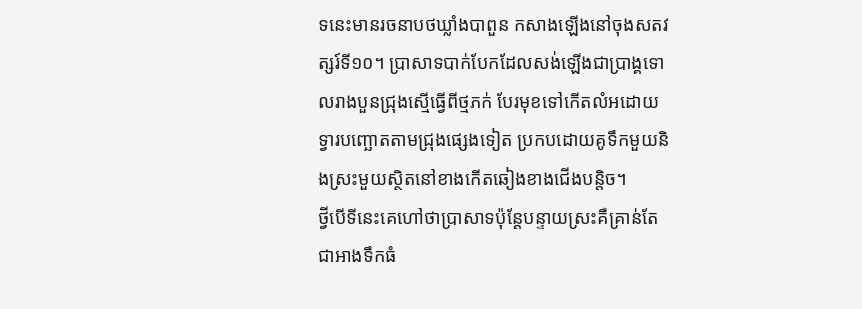ទនេះមានរចនាបថឃ្លាំងបាពួន កសាងឡើងនៅចុងសតវត្សរ៍ទី១០។ ប្រាសាទបាក់បែកដែលសង់ឡើងជាប្រាង្គទោលរាងបួនជ្រុងស្មើធ្វើពីថ្មភក់ បែរមុខទៅកើតលំអដោយទ្វារបញ្ឆោតតាមជ្រុងផ្សេងទៀត ប្រកបដោយគូទឹកមួយនិងស្រះមួយស្ថិតនៅខាងកើតឆៀងខាងជើងបន្តិច។
ថ្វីបើទីនេះគេហៅថាប្រាសាទប៉ុន្តែបន្ទាយស្រះគឺគ្រាន់តែជាអាងទឹកធំ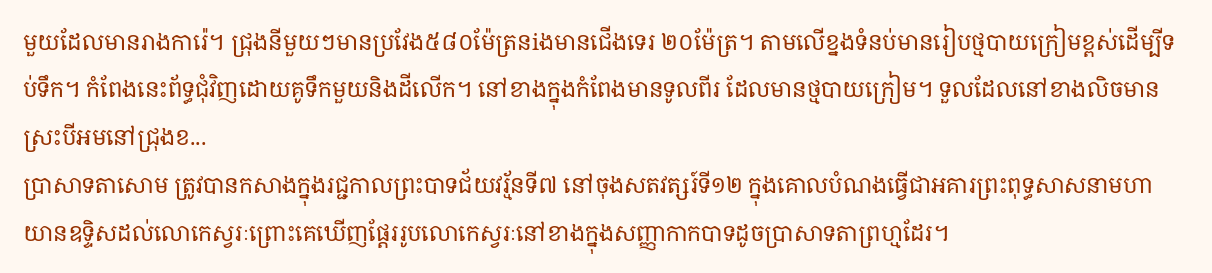មួយដែលមានរាងការ៉េ។ ជ្រុងនីមួយៗមានប្រវែង៥៨០ម៉ែត្រនiងមានជើងទេរ ២០ម៉ែត្រ។ តាមលើខ្នងទំនប់មានរៀបថ្មបាយក្រៀមខ្ពស់ដើម្បីទប់ទឹក។ កំពែងនេះព័ទ្ធជុំវិញដោយគូទឹកមួយនិងដីលើក។ នៅខាងក្នុងកំពែងមានទូលពីរ ដែលមានថ្មបាយក្រៀម។ ទួលដែលនៅខាងលិចមាន ស្រះបីអមនៅជ្រុងខ...
ប្រាសាទតាសោម ត្រូវបានកសាងក្នុងរជ្ជកាលព្រះបាទជ័យវរ្ម័នទី៧ នៅចុងសតវត្សរ៍ទី១២ ក្នុងគោលបំណងធ្វើជាអគារព្រះពុទ្ធសាសនាមហាយានឧទ្ទិសដល់លោកេស្វរៈព្រោះគេឃើញផ្ដែររូបលោកេស្វរៈនៅខាងក្នុងសញ្ញាកាកបាទដូចប្រាសាទតាព្រហ្មដែរ។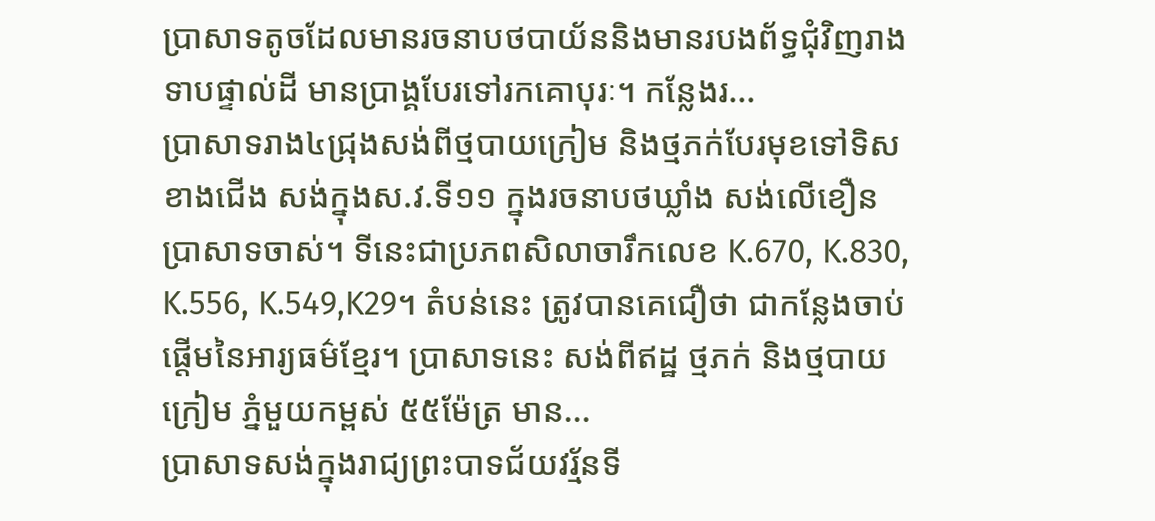ប្រាសាទតូចដែលមានរចនាបថបាយ័ននិងមានរបងព័ទ្ធជុំវិញរាងទាបផ្ទាល់ដី មានប្រាង្គបែរទៅរកគោបុរៈ។ កន្លែងរ...
ប្រាសាទរាង៤ជ្រុងសង់ពីថ្មបាយក្រៀម និងថ្មភក់បែរមុខទៅទិសខាងជើង សង់ក្នុងស.វ.ទី១១ ក្នុងរចនាបថឃ្លាំង សង់លើខឿនប្រាសាទចាស់។ ទីនេះជាប្រភពសិលាចារឹកលេខ K.670, K.830, K.556, K.549,K29។ តំបន់នេះ ត្រូវបានគេជឿថា ជាកន្លែងចាប់ផ្តើមនៃអារ្យធម៌ខ្មែរ។ ប្រាសាទនេះ សង់ពីឥដ្ឋ ថ្មភក់ និងថ្មបាយក្រៀម ភ្នំមួយកម្ពស់ ៥៥ម៉ែត្រ មាន...
ប្រាសាទសង់ក្នុងរាជ្យព្រះបាទជ័យវរ្ម័នទី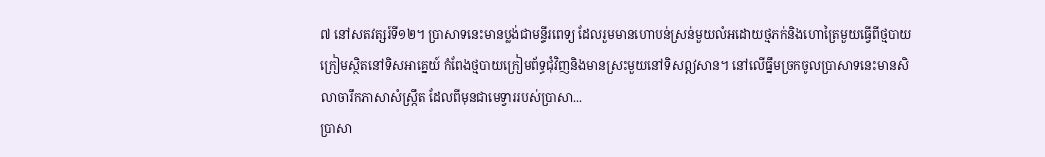៧ នៅសតវត្សរ៍ទី១២។ ប្រាសាទនេះមានប្លង់ជាមន្ទីរពេទ្យ ដែលរួមមានហោបន់ស្រន់មួយលំអដោយថ្មភក់និងហោត្រៃមួយធ្វើពីថ្មបាយក្រៀមស្ថិតនៅទិសអាគ្នេយ៍ កំពែងថ្មបាយក្រៀមព័ទ្ធជុំវិញនិងមានស្រះមួយនៅទិសឦសាន។ នៅលើធ្នឹមច្រកចូលប្រាសាទនេះមានសិលាចារឹកភាសាសំស្ក្រឹត ដែលពីមុនជាមេទ្វាររបស់ប្រាសា...
ប្រាសា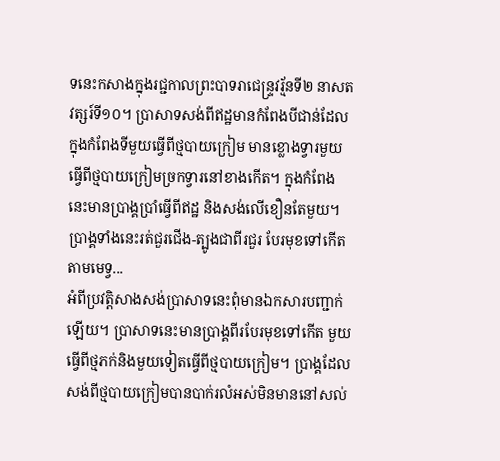ទនេះកសាងក្នុងរជ្ជកាលព្រះបាទរាជេន្ទ្រវរ្ម័នទី២ នាសតវត្សរ៍ទី១០។ ប្រាសាទសង់ពីឥដ្ឋមានកំពែងបីជាន់ដែលក្នុងកំពែងទីមួយធ្វើពីថ្មបាយក្រៀម មានខ្លោងទ្វារមួយធ្វើពីថ្មបាយក្រៀមច្រកទ្វារនៅខាងកើត។ ក្នុងកំពែងនេះមានប្រាង្គប្រាំធ្វើពីឥដ្ឋ និងសង់លើខឿនតែមួយ។ ប្រាង្គទាំងនេះរត់ជួរជើង-ត្បូងជាពីរជួរ បែរមុខទៅកើតតាមមេទ្វ...
អំពីប្រវត្តិសាងសង់ប្រាសាទនេះពុំមានឯកសារបញ្ជាក់ឡើយ។ ប្រាសាទនេះមានប្រាង្គពីរបែរមុខទៅកើត មួយធ្វើពីថ្មភក់និងមួយទៀតធ្វើពីថ្មបាយក្រៀម។ ប្រាង្គដែលសង់ពីថ្មបាយក្រៀមបានបាក់រលំអស់មិនមាននៅសល់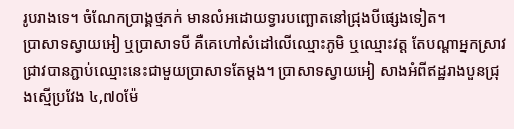រូបរាងទេ។ ចំណែកប្រាង្គថ្មភក់ មានលំអដោយទ្វារបញ្ឆោតនៅជ្រុងបីផ្សេងទៀត។
ប្រាសាទស្វាយអៀ ឬប្រាសាទបី គឺគេហៅសំដៅលើឈ្មោះភូមិ ឬឈ្មោះវត្ត តែបណ្ដាអ្នកស្រាវជ្រាវបានភ្ជាប់ឈ្មោះនេះជាមួយប្រាសាទតែម្ដង។ ប្រាសាទស្វាយអៀ សាងអំពីឥដ្ឋរាងបួនជ្រុងស្មើប្រវែង ៤,៧០ម៉ែ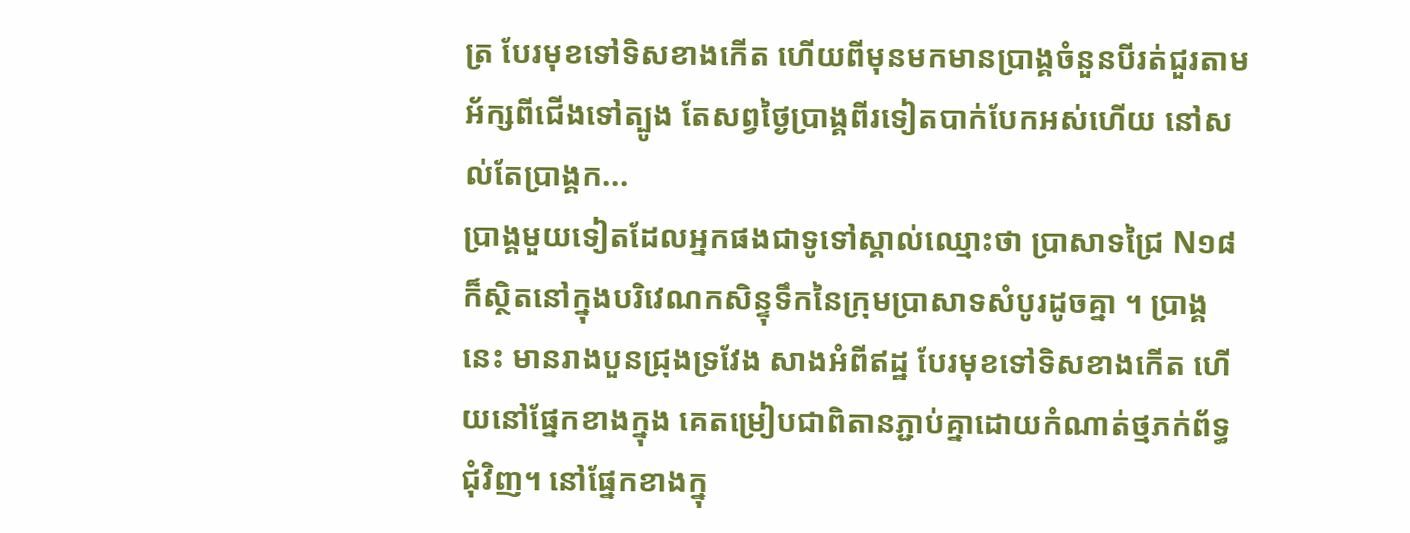ត្រ បែរមុខទៅទិសខាងកើត ហើយពីមុនមកមានប្រាង្គចំនួនបីរត់ជួរតាមអ័ក្សពីជើងទៅត្បូង តែសព្វថ្ងៃប្រាង្គពីរទៀតបាក់បែកអស់ហើយ នៅសល់តែប្រាង្គក...
ប្រាង្គមួយទៀតដែលអ្នកផងជាទូទៅស្គាល់ឈ្មោះថា ប្រាសាទជ្រៃ N១៨ ក៏ស្ថិតនៅក្នុងបរិវេណកសិន្ទុទឹកនៃក្រុមប្រាសាទសំបូរដូចគ្នា ។ ប្រាង្គនេះ មានរាងបួនជ្រុងទ្រវែង សាងអំពីឥដ្ឋ បែរមុខទៅទិសខាងកើត ហើយនៅផ្នែកខាងក្នុង គេតម្រៀបជាពិតានភ្ជាប់គ្នាដោយកំណាត់ថ្មភក់ព័ទ្ធជុំវិញ។ នៅផ្នែកខាងក្នុ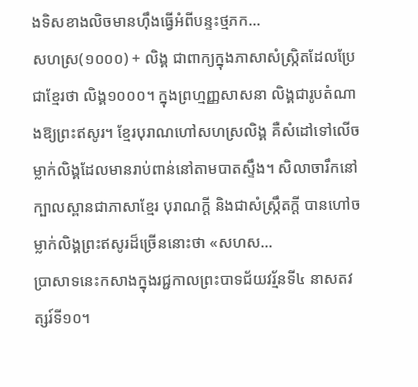ងទិសខាងលិចមានហ៊ឹងធ្វើអំពីបន្ទះថ្មភក...
សហស្រ(១០០០) + លិង្គ ជាពាក្យក្នុងភាសាសំស្ក្រិតដែលប្រែជាខ្មែរថា លិង្គ១០០០។ ក្នុងព្រហ្មញ្ញសាសនា លិង្គជារូបតំណាងឱ្យព្រះឥសូរ។ ខ្មែរបុរាណហៅសហស្រលិង្គ គឺសំដៅទៅលើចម្លាក់លិង្គដែលមានរាប់ពាន់នៅតាមបាតស្ទឹង។ សិលាចារឹកនៅ ក្បាលស្ពានជាភាសាខ្មែរ បុរាណក្ដី និងជាសំស្ក្រឹតក្ដី បានហៅចម្លាក់លិង្គព្រះឥសូរដ៏ច្រើននោះថា «សហស...
ប្រាសាទនេះកសាងក្នុងរជ្ជកាលព្រះបាទជ័យវរ្ម័នទី៤ នាសតវត្សរ៍ទី១០។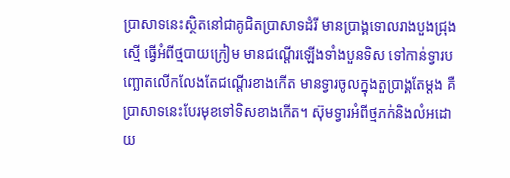ប្រាសាទនេះស្ថិតនៅជាគូជិតប្រាសាទដំរី មានប្រាង្គទោលរាងបួងជ្រុងស្មើ ធ្វើអំពីថ្មបាយក្រៀម មានជណ្ដើរឡើងទាំងបួនទិស ទៅកាន់ទ្វារបញ្ឆោតលើកលែងតែជណ្ដើរខាងកើត មានទ្វារចូលក្នុងតួប្រាង្គតែម្ដង គឺប្រាសាទនេះបែរមុខទៅទិសខាងកើត។ ស៊ុមទ្វារអំពីថ្មភក់និងលំអដោយ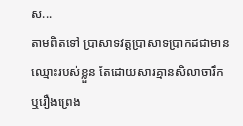ស...
តាមពិតទៅ ប្រាសាទវត្តប្រាសាទប្រាកដជាមានឈ្មោះរបស់ខ្លួន តែដោយសារគ្មានសិលាចារឹក ឬរឿងព្រេង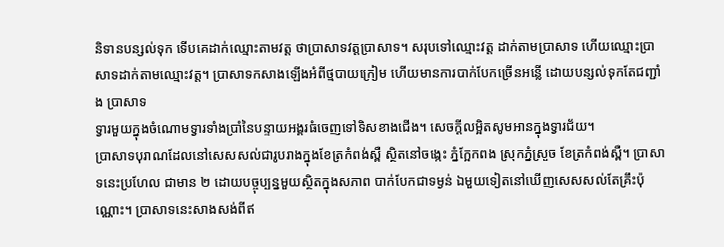និទានបន្សល់ទុក ទើបគេដាក់ឈ្មោះតាមវត្ត ថាប្រាសាទវត្តប្រាសាទ។ សរុបទៅឈ្មោះវត្ត ដាក់តាមប្រាសាទ ហើយឈ្មោះប្រាសាទដាក់តាមឈ្មោះវត្ត។ ប្រាសាទកសាងឡើងអំពីថ្មបាយក្រៀម ហើយមានការបាក់បែកច្រើនអន្លើ ដោយបន្សល់ទុកតែជញ្ជាំង ប្រាសាទ
ទ្វារមួយក្នុងចំណោមទ្វារទាំងប្រាំនៃបន្ទាយអង្គរធំចេញទៅទិសខាងជើង។ សេចក្ដីលម្អិតសូមអានក្នុងទ្វារជ័យ។
ប្រាសាទបុរាណដែលនៅសេសសល់ជារូបរាងក្នុងខែត្រកំពង់ស្ពឺ ស្ថិតនៅចង្កេះ ភ្នំក្អែកពង ស្រុកភ្នំស្រួច ខែត្រកំពង់ស្ពឺ។ ប្រាសាទនេះប្រហែល ជាមាន ២ ដោយបច្ចុប្បន្នមួយស្ថិតក្នុងសភាព បាក់បែកជាទម្ងន់ ឯមួយទៀតនៅឃើញសេសសល់តែគ្រឹះប៉ុណ្ណោះ។ ប្រាសាទនេះសាងសង់ពីឥ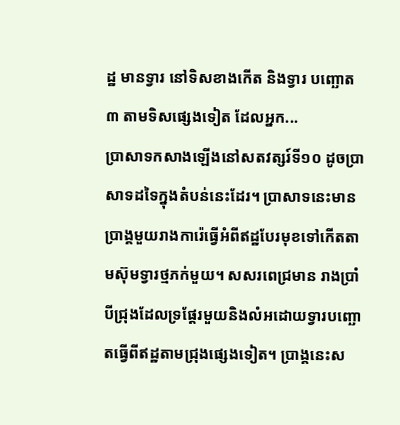ដ្ឋ មានទ្វារ នៅទិសខាងកើត និងទ្វារ បញ្ឆោត ៣ តាមទិសផ្សេងទៀត ដែលអ្នក...
ប្រាសាទកសាងឡើងនៅសតវត្សរ៍ទី១០ ដូចប្រាសាទដទៃក្នុងតំបន់នេះដែរ។ ប្រាសាទនេះមានប្រាង្គមួយរាងការ៉េធ្វើអំពីឥដ្ឋបែរមុខទៅកើតតាមស៊ុមទ្វារថ្មភក់មួយ។ សសរពេជ្រមាន រាងប្រាំបីជ្រុងដែលទ្រផ្តែរមួយនិងលំអដោយទ្វារបញ្ឆោតធ្វើពីឥដ្ឋតាមជ្រុងផ្សេងទៀត។ ប្រាង្គនេះស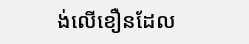ង់លើខឿនដែល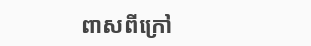ពាសពីក្រៅ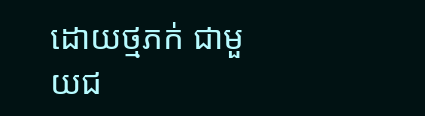ដោយថ្មភក់ ជាមួយជ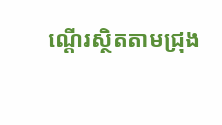ណ្ដើរស្ថិតតាមជ្រុង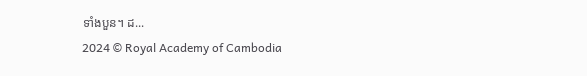ទាំងបួន។ ដ...
2024 © Royal Academy of Cambodia